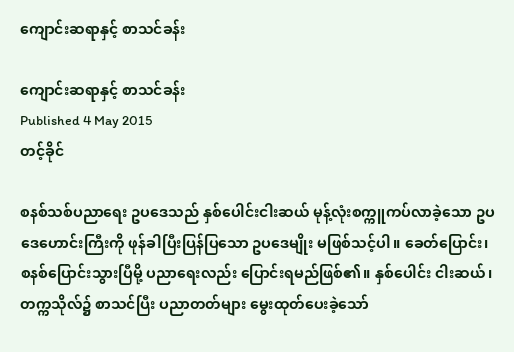ကျောင်းဆရာနှင့် စာသင်ခန်း

ကျောင်းဆရာနှင့် စာသင်ခန်း
Published 4 May 2015
တင့်ခိုင်

စနစ်သစ်ပညာရေး ဥပဒေသည် နှစ်ပေါင်းငါးဆယ် မုန့်လုံးစက္ကူကပ်လာခဲ့သော ဥပဒေဟောင်းကြီးကို ဖုန်ခါပြီးပြန်ပြသော ဥပဒေမျိုး မဖြစ်သင့်ပါ။ ခေတ်ပြောင်း၊ စနစ်ပြောင်းသွားပြီမို့ ပညာရေးလည်း ပြောင်းရမည်ဖြစ်၏။ နှစ်ပေါင်း ငါးဆယ်၊ တက္ကသိုလ်၌ စာသင်ပြီး ပညာတတ်များ မွေးထုတ်ပေးခဲ့သော်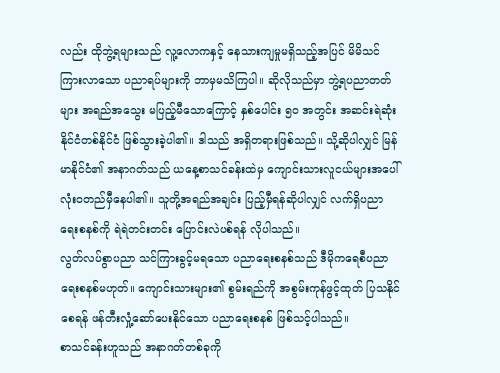လည်း ထိုဘွဲ့ရများသည် လူ့လောကနှင့် နေသားကျမှုမရှိသည့်အပြင် မိမိသင်ကြားလာသော ပညာရပ်များကို ဘာမှမသိကြပါ။ ဆိုလိုသည်မှာ ဘွဲ့ရပညာတတ်များ အရည်အသွေး မပြည့်မီသောကြောင့် နှစ်ပေါင်း ၅၀ အတွင်း အဆင်းရဲဆုံး နိုင်ငံတစ်နိုင်ငံ ဖြစ်သွားခဲ့ပါ၏။ ဒါသည် အရှိတရားဖြစ်သည်။ သို့ဆိုပါလျှင် မြန်မာနိုင်ငံ၏ အနာဂတ်သည် ယနေ့စာသင်ခန်းထဲမှ ကျောင်းသားလူငယ်များအပေါ် လုံးဝတည်မှီနေပါ၏။ သူတို့အရည်အချင်း ပြည့်မှီရန်ဆိုပါလျှင် လက်ရှိပညာရေးစနစ်ကို ရဲရဲတင်းတင်း ပြောင်းလဲပစ်ရန် လိုပါသည်။
လွတ်လပ်စွာပညာ သင်ကြားခွင့်မရသော ပညာရေးစနစ်သည် ဒီမိုကရေစီပညာရေးစနစ်မဟုတ်။ ကျောင်းသားများ၏ စွမ်းရည်ကို အစွမ်းကုန်ဖွင့်ထုတ် ပြသနိုင်စေရန် ဖန်တီးလှုံ့ဆော်ပေးနိုင်သော ပညာရေးစနစ် ဖြစ်သင့်ပါသည်။
စာသင်ခန်းဟူသည် အနာဂတ်တစ်ခုကို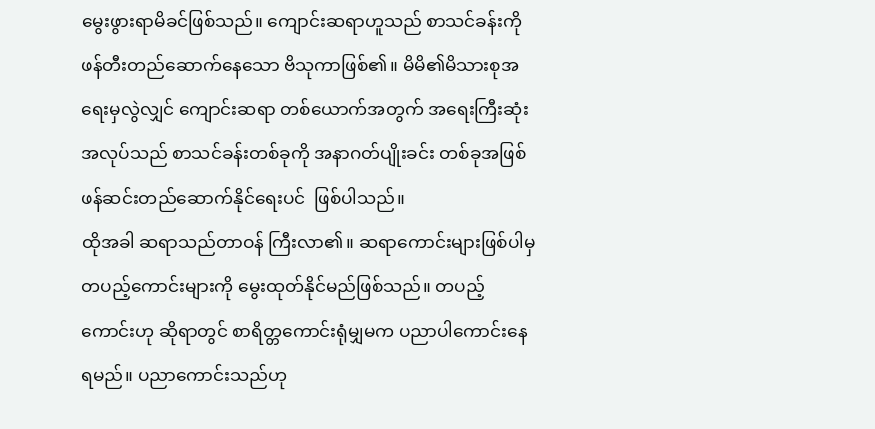မွေးဖွားရာမိခင်ဖြစ်သည်။ ကျောင်းဆရာဟူသည် စာသင်ခန်းကို ဖန်တီးတည်ဆောက်နေသော ဗိသုကာဖြစ်၏။ မိမိ၏မိသားစုအရေးမှလွဲလျှင် ကျောင်းဆရာ တစ်ယောက်အတွက် အရေးကြီးဆုံး အလုပ်သည် စာသင်ခန်းတစ်ခုကို အနာဂတ်ပျိုးခင်း တစ်ခုအဖြစ် ဖန်ဆင်းတည်ဆောက်နိုင်ရေးပင်  ဖြစ်ပါသည်။
ထိုအခါ ဆရာသည်တာဝန် ကြီးလာ၏။ ဆရာကောင်းများဖြစ်ပါမှ တပည့်ကောင်းများကို မွေးထုတ်နိုင်မည်ဖြစ်သည်။ တပည့်ကောင်းဟု ဆိုရာတွင် စာရိတ္တကောင်းရုံမျှမက ပညာပါကောင်းနေရမည်။ ပညာကောင်းသည်ဟု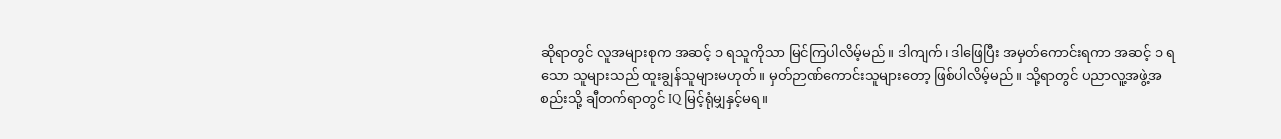ဆိုရာတွင် လူအများစုက အဆင့် ၁ ရသူကိုသာ မြင်ကြပါလိမ့်မည်။ ဒါကျက်၊ ဒါဖြေပြီး အမှတ်ကောင်းရကာ အဆင့် ၁ ရသော သူများသည် ထူးချွန်သူများမဟုတ်။ မှတ်ဉာဏ်ကောင်းသူများတော့ ဖြစ်ပါလိမ့်မည်။ သို့ရာတွင် ပညာလူ့အဖွဲ့အစည်းသို့ ချီတက်ရာတွင် IQ မြင့်ရုံမျှနှင့်မရ။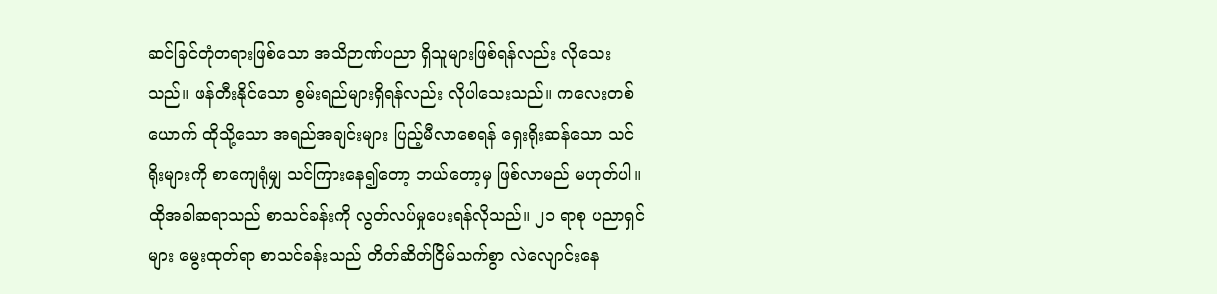ဆင်ခြင်တုံတရားဖြစ်သော အသိဉာဏ်ပညာ ရှိသူများဖြစ်ရန်လည်း လိုသေးသည်။ ဖန်တီးနိုင်သော စွမ်းရည်များရှိရန်လည်း လိုပါသေးသည်။ ကလေးတစ်ယောက် ထိုသို့သော အရည်အချင်းများ ပြည့်မီလာစေရန် ရှေးရိုးဆန်သော သင်ရိုးများကို စာကျေရုံမျှ သင်ကြားနေ၍တော့ ဘယ်တော့မှ ဖြစ်လာမည် မဟုတ်ပါ။
ထိုအခါဆရာသည် စာသင်ခန်းကို လွတ်လပ်မှုပေးရန်လိုသည်။ ၂၁ ရာစု ပညာရှင်များ မွေးထုတ်ရာ စာသင်ခန်းသည် တိတ်ဆိတ်ငြိမ်သက်စွာ လဲလျောင်းနေ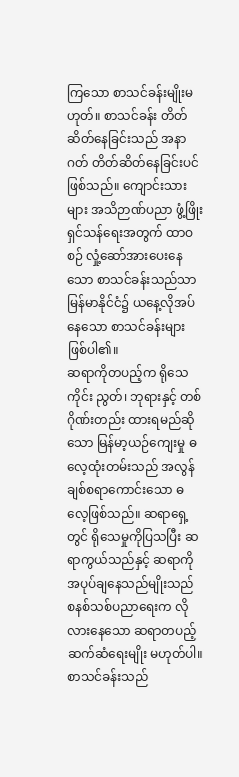ကြသော စာသင်ခန်းမျိုးမဟုတ်။ စာသင်ခန်း တိတ်ဆိတ်နေခြင်းသည် အနာဂတ် တိတ်ဆိတ်နေခြင်းပင် ဖြစ်သည်။ ကျောင်းသားများ အသိဉာဏ်ပညာ ဖွံ့ဖြိုးရှင်သန်ရေးအတွက် ထာဝစဉ် လှုံ့ဆော်အားပေးနေသော စာသင်ခန်းသည်သာ မြန်မာနိုင်ငံ၌ ယနေ့လိုအပ်နေသော စာသင်ခန်းများ ဖြစ်ပါ၏။
ဆရာကိုတပည့်က ရိုသေကိုင်း ညွတ်၊ ဘုရားနှင့် တစ်ဂိုဏ်းတည်း ထားရမည်ဆိုသော မြန်မာ့ယဉ်ကျေးမှု ဓလေ့ထုံးတမ်းသည် အလွန်ချစ်စရာကောင်းသော ဓလေ့ဖြစ်သည်။ ဆရာရှေ့တွင် ရိုသေမှုကိုပြသပြီး ဆရာကွယ်သည်နှင့် ဆရာကို အပုပ်ချနေသည်မျိုးသည် စနစ်သစ်ပညာရေးက လိုလားနေသော ဆရာတပည့် ဆက်ဆံရေးမျိုး မဟုတ်ပါ။ စာသင်ခန်းသည်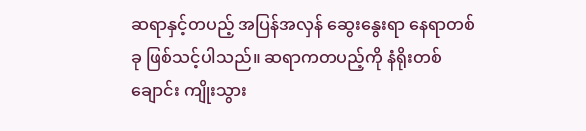ဆရာနှင့်တပည့် အပြန်အလှန် ဆွေးနွေးရာ နေရာတစ်ခု ဖြစ်သင့်ပါသည်။ ဆရာကတပည့်ကို နံရိုးတစ်ချောင်း ကျိုးသွား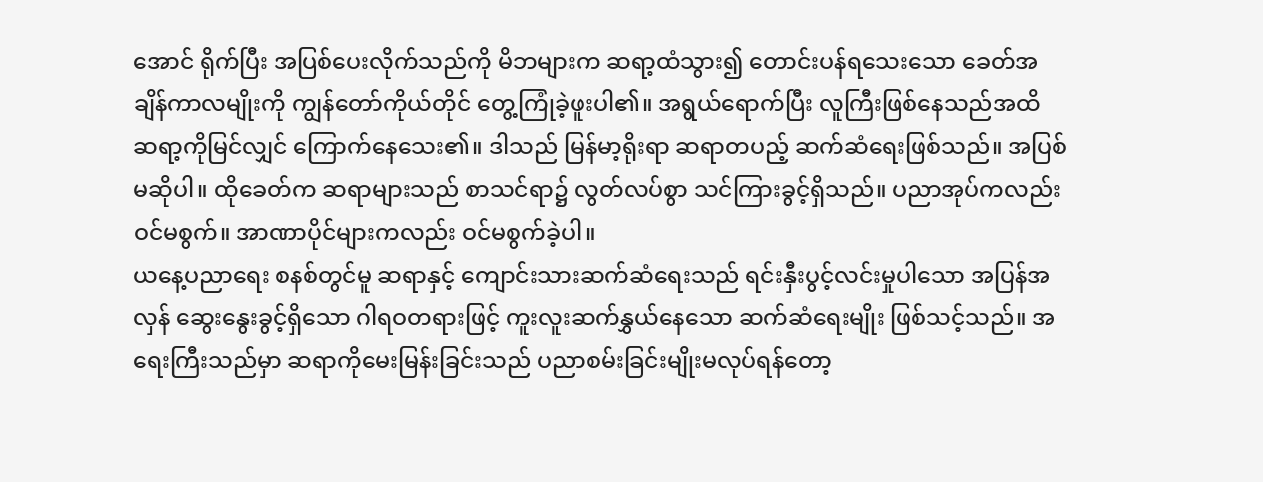အောင် ရိုက်ပြီး အပြစ်ပေးလိုက်သည်ကို မိဘများက ဆရာ့ထံသွား၍ တောင်းပန်ရသေးသော ခေတ်အချိန်ကာလမျိုးကို ကျွန်တော်ကိုယ်တိုင် တွေ့ကြုံခဲ့ဖူးပါ၏။ အရွယ်ရောက်ပြီး လူကြီးဖြစ်နေသည်အထိ ဆရာ့ကိုမြင်လျှင် ကြောက်နေသေး၏။ ဒါသည် မြန်မာ့ရိုးရာ ဆရာတပည့် ဆက်ဆံရေးဖြစ်သည်။ အပြစ်မဆိုပါ။ ထိုခေတ်က ဆရာများသည် စာသင်ရာ၌ လွတ်လပ်စွာ သင်ကြားခွင့်ရှိသည်။ ပညာအုပ်ကလည်းဝင်မစွက်။ အာဏာပိုင်များကလည်း ဝင်မစွက်ခဲ့ပါ။
ယနေ့ပညာရေး စနစ်တွင်မူ ဆရာနှင့် ကျောင်းသားဆက်ဆံရေးသည် ရင်းနှီးပွင့်လင်းမှုပါသော အပြန်အလှန် ဆွေးနွေးခွင့်ရှိသော ဂါရဝတရားဖြင့် ကူးလူးဆက်နွှယ်နေသော ဆက်ဆံရေးမျိုး ဖြစ်သင့်သည်။ အရေးကြီးသည်မှာ ဆရာကိုမေးမြန်းခြင်းသည် ပညာစမ်းခြင်းမျိုးမလုပ်ရန်တော့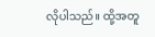လိုပါသည်။ ထို့အတူ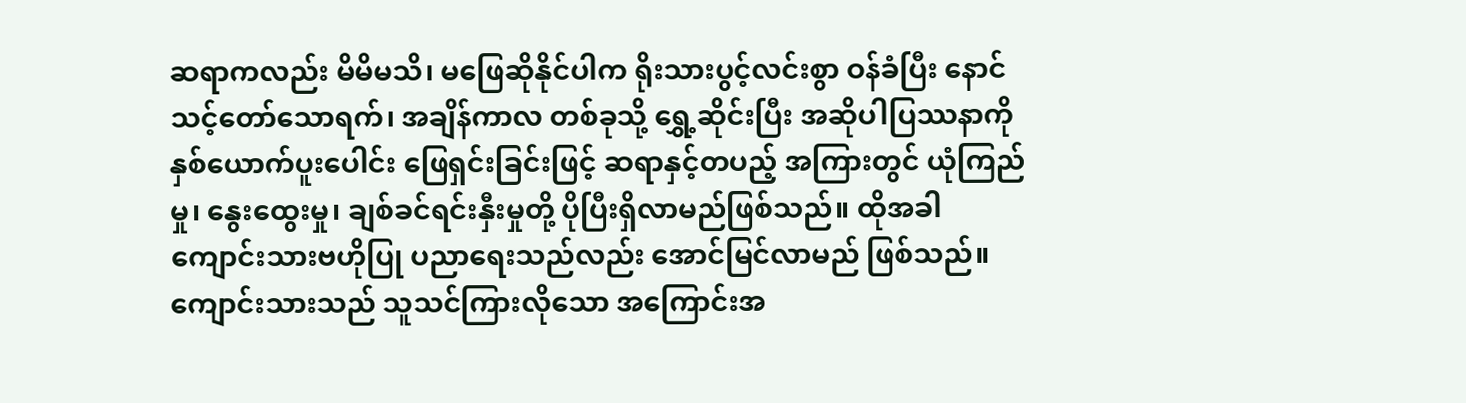ဆရာကလည်း မိမိမသိ၊ မဖြေဆိုနိုင်ပါက ရိုးသားပွင့်လင်းစွာ ဝန်ခံပြီး နောင်သင့်တော်သောရက်၊ အချိန်ကာလ တစ်ခုသို့ ရွှေ့ဆိုင်းပြီး အဆိုပါပြဿနာကို နှစ်ယောက်ပူးပေါင်း ဖြေရှင်းခြင်းဖြင့် ဆရာနှင့်တပည့် အကြားတွင် ယုံကြည်မှု၊ နွေးထွေးမှု၊ ချစ်ခင်ရင်းနှီးမှုတို့ ပိုပြီးရှိလာမည်ဖြစ်သည်။ ထိုအခါ ကျောင်းသားဗဟိုပြု ပညာရေးသည်လည်း အောင်မြင်လာမည် ဖြစ်သည်။ ကျောင်းသားသည် သူသင်ကြားလိုသော အကြောင်းအ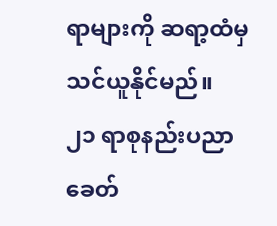ရာများကို ဆရာ့ထံမှ သင်ယူနိုင်မည်။
၂၁ ရာစုနည်းပညာခေတ်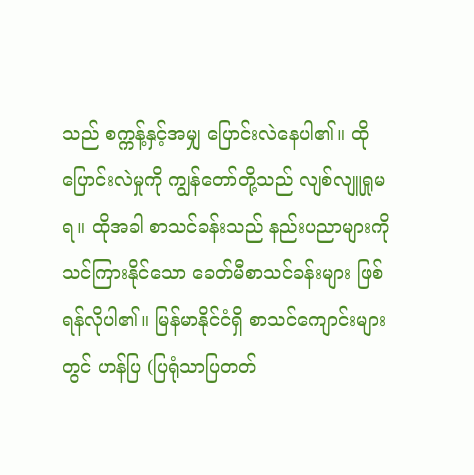သည် စက္ကန့်နှင့်အမျှ ပြောင်းလဲနေပါ၏။ ထိုပြောင်းလဲမှုကို ကျွန်တော်တို့သည် လျစ်လျူရှုမရ။ ထိုအခါ စာသင်ခန်းသည် နည်းပညာများကို သင်ကြားနိုင်သော ခေတ်မီစာသင်ခန်းများ ဖြစ်ရန်လိုပါ၏။ မြန်မာနိုင်ငံရှိ စာသင်ကျောင်းများတွင် ဟန်ပြ (ပြရုံသာပြတတ်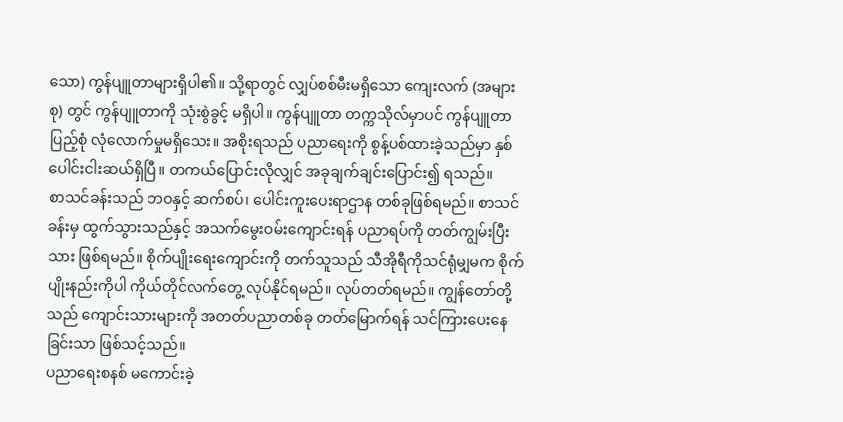သော) ကွန်ပျူတာများရှိပါ၏။ သို့ရာတွင် လျှပ်စစ်မီးမရှိသော ကျေးလက် (အများစု) တွင် ကွန်ပျူတာကို သုံးစွဲခွင့် မရှိပါ။ ကွန်ပျူတာ တက္ကသိုလ်မှာပင် ကွန်ပျူတာပြည့်စုံ လုံလောက်မှုမရှိသေး။ အစိုးရသည် ပညာရေးကို စွန့်ပစ်ထားခဲ့သည်မှာ နှစ်ပေါင်းငါးဆယ်ရှိပြီ။ တကယ်ပြောင်းလိုလျှင် အခုချက်ချင်းပြောင်း၍ ရသည်။
စာသင်ခန်းသည် ဘဝနှင့် ဆက်စပ်၊ ပေါင်းကူးပေးရာဌာန တစ်ခုဖြစ်ရမည်။ စာသင်ခန်းမှ ထွက်သွားသည်နှင့် အသက်မွေးဝမ်းကျောင်းရန် ပညာရပ်ကို တတ်ကျွမ်းပြီးသား ဖြစ်ရမည်။ စိုက်ပျိုးရေးကျောင်းကို တက်သူသည် သီအိုရီကိုသင်ရုံမျှမက စိုက်ပျိုးနည်းကိုပါ ကိုယ်တိုင်လက်တွေ့ လုပ်နိုင်ရမည်။ လုပ်တတ်ရမည်။ ကျွန်တော်တို့သည် ကျောင်းသားများကို အတတ်ပညာတစ်ခု တတ်မြောက်ရန် သင်ကြားပေးနေခြင်းသာ ဖြစ်သင့်သည်။
ပညာရေးစနစ် မကောင်းခဲ့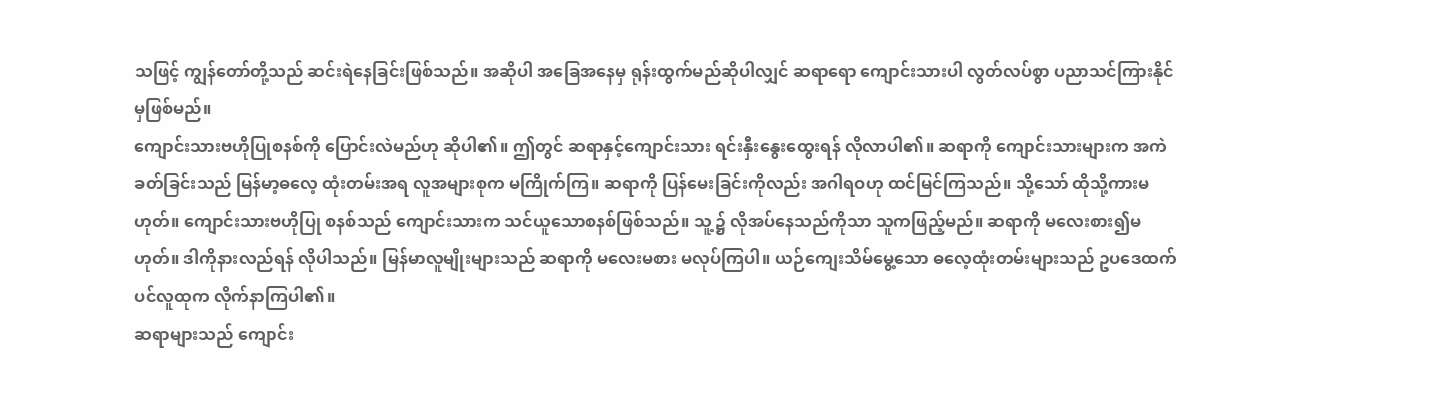သဖြင့် ကျွန်တော်တို့သည် ဆင်းရဲနေခြင်းဖြစ်သည်။ အဆိုပါ အခြေအနေမှ ရုန်းထွက်မည်ဆိုပါလျှင် ဆရာရော ကျောင်းသားပါ လွတ်လပ်စွာ ပညာသင်ကြားနိုင်မှဖြစ်မည်။
ကျောင်းသားဗဟိုပြုစနစ်ကို ပြောင်းလဲမည်ဟု ဆိုပါ၏။ ဤတွင် ဆရာနှင့်ကျောင်းသား ရင်းနှီးနွေးထွေးရန် လိုလာပါ၏။ ဆရာကို ကျောင်းသားများက အကဲခတ်ခြင်းသည် မြန်မာ့ဓလေ့ ထုံးတမ်းအရ လူအများစုက မကြိုက်ကြ။ ဆရာကို ပြန်မေးခြင်းကိုလည်း အဂါရဝဟု ထင်မြင်ကြသည်။ သို့သော် ထိုသို့ကားမဟုတ်။ ကျောင်းသားဗဟိုပြု စနစ်သည် ကျောင်းသားက သင်ယူသောစနစ်ဖြစ်သည်။ သူ့၌ လိုအပ်နေသည်ကိုသာ သူကဖြည့်မည်။ ဆရာကို မလေးစား၍မဟုတ်။ ဒါကိုနားလည်ရန် လိုပါသည်။ မြန်မာလူမျိုးများသည် ဆရာကို မလေးမစား မလုပ်ကြပါ။ ယဉ်ကျေးသိမ်မွေ့သော ဓလေ့ထုံးတမ်းများသည် ဥပဒေထက်ပင်လူထုက လိုက်နာကြပါ၏။
ဆရာများသည် ကျောင်း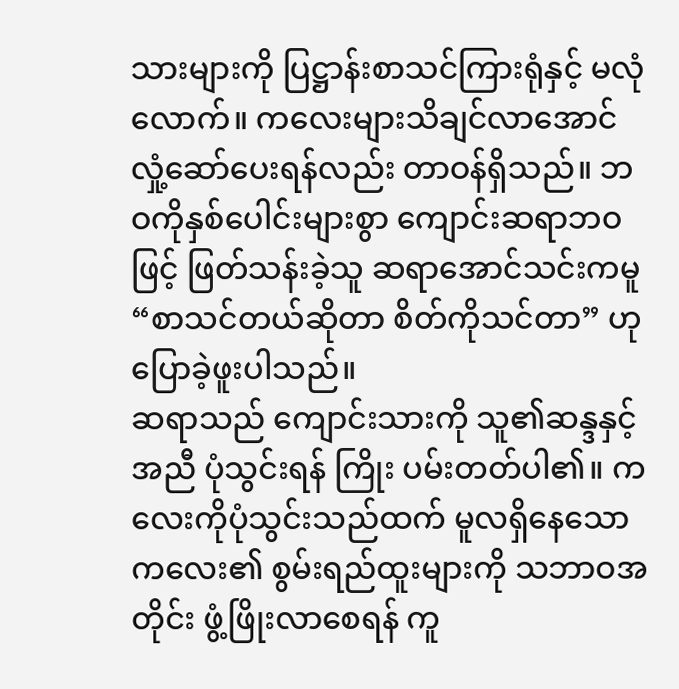သားများကို ပြဋ္ဌာန်းစာသင်ကြားရုံနှင့် မလုံလောက်။ ကလေးများသိချင်လာအောင် လှုံ့ဆော်ပေးရန်လည်း တာဝန်ရှိသည်။ ဘဝကိုနှစ်ပေါင်းများစွာ ကျောင်းဆရာဘဝဖြင့် ဖြတ်သန်းခဲ့သူ ဆရာအောင်သင်းကမူ “စာသင်တယ်ဆိုတာ စိတ်ကိုသင်တာ” ဟု ပြောခဲ့ဖူးပါသည်။
ဆရာသည် ကျောင်းသားကို သူ၏ဆန္ဒနှင့်အညီ ပုံသွင်းရန် ကြိုး ပမ်းတတ်ပါ၏။ ကလေးကိုပုံသွင်းသည်ထက် မူလရှိနေသော ကလေး၏ စွမ်းရည်ထူးများကို သဘာဝအတိုင်း ဖွံ့ဖြိုးလာစေရန် ကူ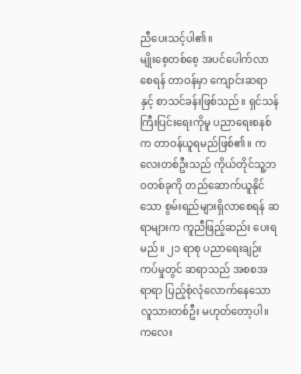ညီပေးသင့်ပါ၏။
မျိုးစေ့တစ်စေ့ အပင်ပေါက်လာစေရန် တာဝန်မှာ ကျောင်းဆရာနှင့် စာသင်ခန်းဖြစ်သည်။ ရှင်သန်ကြီးပြင်းရေးကိုမူ ပညာရေးစနစ်က တာဝန်ယူရမည်ဖြစ်၏။ ကလေးတစ်ဦးသည် ကိုယ်တိုင်သူ့ဘဝတစ်ခုကို တည်ဆောက်ယူနိုင်သော စွမ်းရည်များရှိလာစေရန် ဆရာများက ကူညီဖြည့်ဆည်း ပေးရမည်။ ၂၁ ရာစု ပညာရေးချဉ်းကပ်မှုတွင် ဆရာသည် အစစအရာရာ ပြည့်စုံလုံလောက်နေသော လူသားတစ်ဦး မဟုတ်တော့ပါ။ ကလေး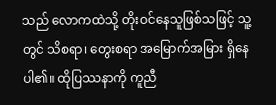သည် လောကထဲသို့ တိုးဝင်နေသူဖြစ်သဖြင့် သူ့တွင် သိစရာ၊ တွေးစရာ အမြောက်အမြား ရှိနေပါ၏။ ထိုပြဿနာကို ကူညီ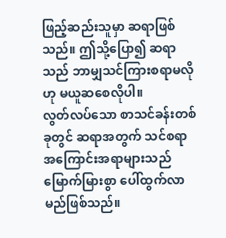ဖြည့်ဆည်းသူမှာ ဆရာဖြစ်သည်။ ဤသို့ပြော၍ ဆရာသည် ဘာမျှသင်ကြားစရာမလိုဟု မယူဆစေလိုပါ။
လွတ်လပ်သော စာသင်ခန်းတစ်ခုတွင် ဆရာအတွက် သင်စရာ အကြောင်းအရာများသည် မြောက်မြားစွာ ပေါ်ထွက်လာမည်ဖြစ်သည်။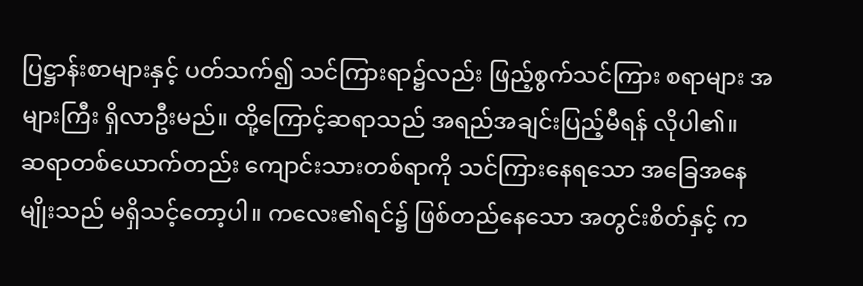ပြဋ္ဌာန်းစာများနှင့် ပတ်သက်၍ သင်ကြားရာ၌လည်း ဖြည့်စွက်သင်ကြား စရာများ အများကြီး ရှိလာဦးမည်။ ထို့ကြောင့်ဆရာသည် အရည်အချင်းပြည့်မီရန် လိုပါ၏။
ဆရာတစ်ယောက်တည်း ကျောင်းသားတစ်ရာကို သင်ကြားနေရသော အခြေအနေမျိုးသည် မရှိသင့်တော့ပါ။ ကလေး၏ရင်၌ ဖြစ်တည်နေသော အတွင်းစိတ်နှင့် က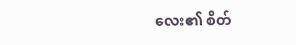လေး၏ စိတ်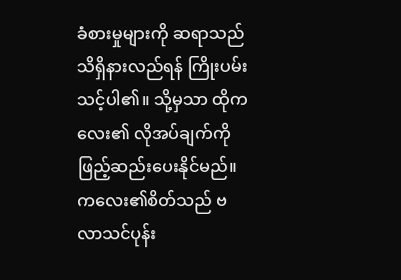ခံစားမှုများကို ဆရာသည် သိရှိနားလည်ရန် ကြိုးပမ်းသင့်ပါ၏။ သို့မှသာ ထိုကလေး၏ လိုအပ်ချက်ကို ဖြည့်ဆည်းပေးနိုင်မည်။
ကလေး၏စိတ်သည် ဗလာသင်ပုန်း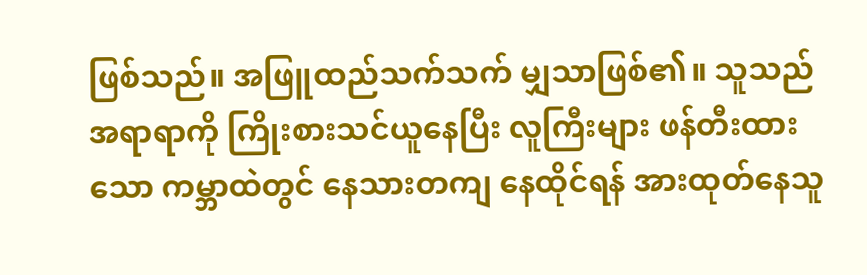ဖြစ်သည်။ အဖြူထည်သက်သက် မျှသာဖြစ်၏။ သူသည်အရာရာကို ကြိုးစားသင်ယူနေပြီး လူကြီးများ ဖန်တီးထားသော ကမ္ဘာထဲတွင် နေသားတကျ နေထိုင်ရန် အားထုတ်နေသူ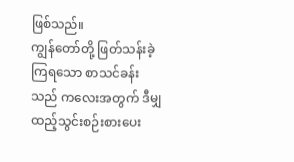ဖြစ်သည်။
ကျွန်တော်တို့ ဖြတ်သန်းခဲ့ကြရသော စာသင်ခန်းသည် ကလေးအတွက် ဒီမျှ ထည့်သွင်းစဉ်းစားပေး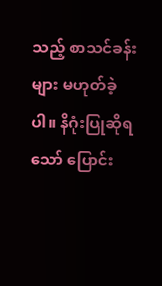သည့် စာသင်ခန်းများ မဟုတ်ခဲ့ပါ။ နိဂုံးပြုဆိုရသော် ပြောင်း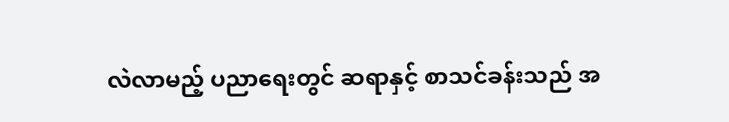လဲလာမည့် ပညာရေးတွင် ဆရာနှင့် စာသင်ခန်းသည် အ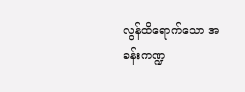လွန်ထိရောက်သော အခန်းကဏ္ဍ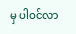မှ ပါဝင်လာ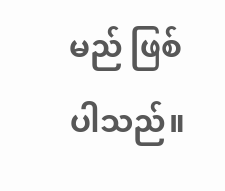မည် ဖြစ်ပါသည်။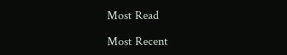Most Read

Most Recent